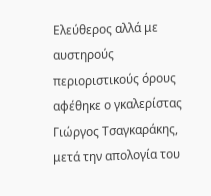Ελεύθερος αλλά με αυστηρούς περιοριστικούς όρους αφέθηκε ο γκαλερίστας Γιώργος Τσαγκαράκης, μετά την απολογία του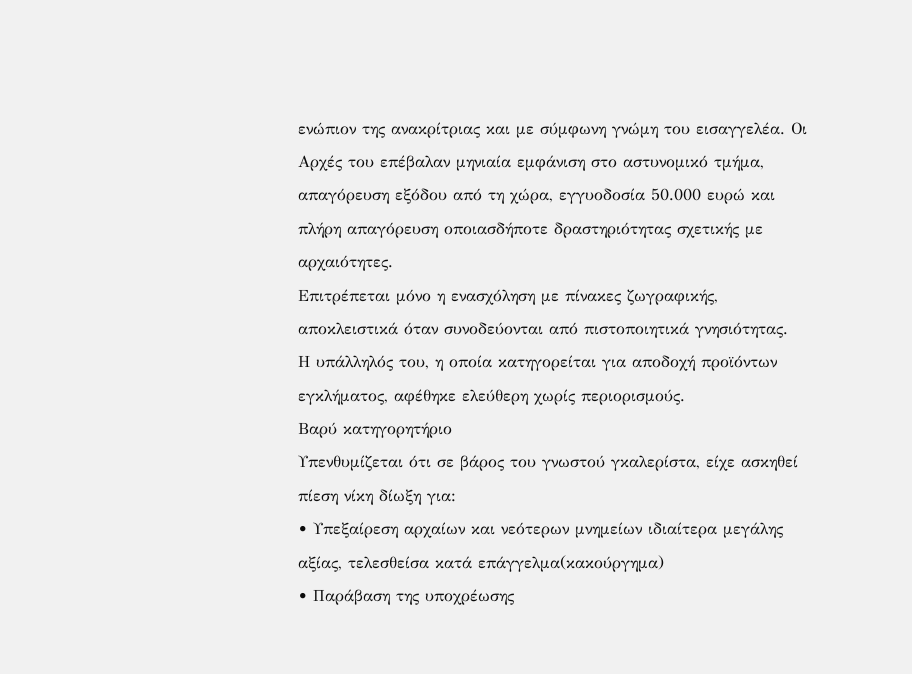ενώπιον της ανακρίτριας και με σύμφωνη γνώμη του εισαγγελέα. Οι Αρχές του επέβαλαν μηνιαία εμφάνιση στο αστυνομικό τμήμα, απαγόρευση εξόδου από τη χώρα, εγγυοδοσία 50.000 ευρώ και πλήρη απαγόρευση οποιασδήποτε δραστηριότητας σχετικής με αρχαιότητες.
Επιτρέπεται μόνο η ενασχόληση με πίνακες ζωγραφικής, αποκλειστικά όταν συνοδεύονται από πιστοποιητικά γνησιότητας.
Η υπάλληλός του, η οποία κατηγορείται για αποδοχή προϊόντων εγκλήματος, αφέθηκε ελεύθερη χωρίς περιορισμούς.
Βαρύ κατηγορητήριο
Υπενθυμίζεται ότι σε βάρος του γνωστού γκαλερίστα, είχε ασκηθεί πίεση νίκη δίωξη για:
• Υπεξαίρεση αρχαίων και νεότερων μνημείων ιδιαίτερα μεγάλης αξίας, τελεσθείσα κατά επάγγελμα(κακούργημα)
• Παράβαση της υποχρέωσης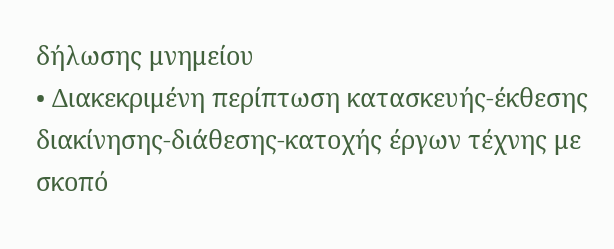δήλωσης μνημείου
• Διακεκριμένη περίπτωση κατασκευής-έκθεσης διακίνησης-διάθεσης-κατοχής έργων τέχνης με σκοπό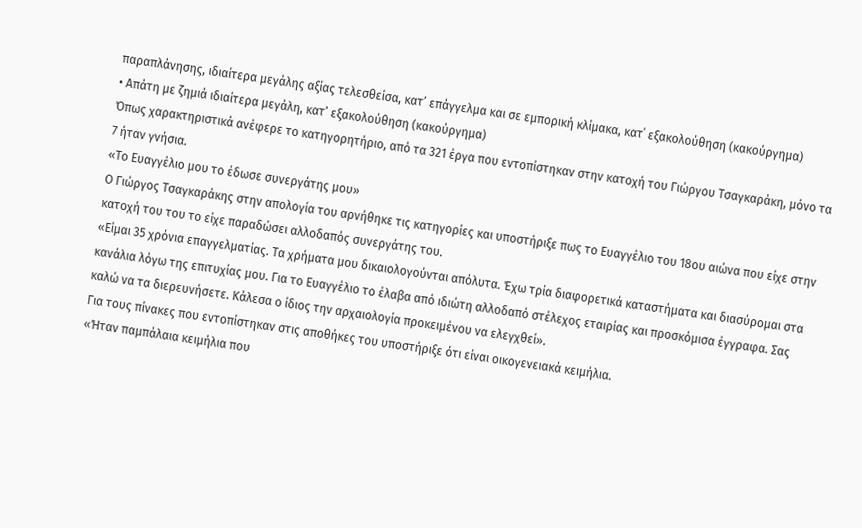παραπλάνησης, ιδιαίτερα μεγάλης αξίας τελεσθείσα, κατ’ επάγγελμα και σε εμπορική κλίμακα, κατ΄ εξακολούθηση (κακούργημα)
• Απάτη με ζημιά ιδιαίτερα μεγάλη, κατ’ εξακολούθηση (κακούργημα)
Όπως χαρακτηριστικά ανέφερε το κατηγορητήριο, από τα 321 έργα που εντοπίστηκαν στην κατοχή του Γιώργου Τσαγκαράκη, μόνο τα 7 ήταν γνήσια.
«Το Ευαγγέλιο μου το έδωσε συνεργάτης μου»
Ο Γιώργος Τσαγκαράκης στην απολογία του αρνήθηκε τις κατηγορίες και υποστήριξε πως το Ευαγγέλιο του 18ου αιώνα που είχε στην κατοχή του του το είχε παραδώσει αλλοδαπός συνεργάτης του.
«Είμαι 35 χρόνια επαγγελματίας. Τα χρήματα μου δικαιολογούνται απόλυτα. Έχω τρία διαφορετικά καταστήματα και διασύρομαι στα κανάλια λόγω της επιτυχίας μου. Για το Ευαγγέλιο το έλαβα από ιδιώτη αλλοδαπό στέλεχος εταιρίας και προσκόμισα έγγραφα. Σας καλώ να τα διερευνήσετε. Κάλεσα ο ίδιος την αρχαιολογία προκειμένου να ελεγχθεί».
Για τους πίνακες που εντοπίστηκαν στις αποθήκες του υποστήριξε ότι είναι οικογενειακά κειμήλια.
«Ήταν παμπάλαια κειμήλια που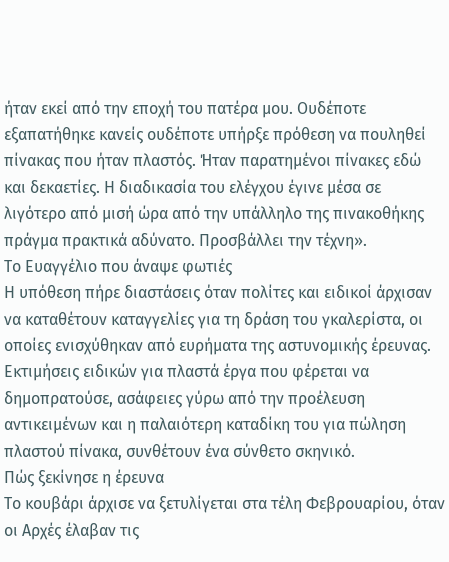ήταν εκεί από την εποχή του πατέρα μου. Ουδέποτε εξαπατήθηκε κανείς ουδέποτε υπήρξε πρόθεση να πουληθεί πίνακας που ήταν πλαστός. Ήταν παρατημένοι πίνακες εδώ και δεκαετίες. Η διαδικασία του ελέγχου έγινε μέσα σε λιγότερο από μισή ώρα από την υπάλληλο της πινακοθήκης πράγμα πρακτικά αδύνατο. Προσβάλλει την τέχνη».
Το Ευαγγέλιο που άναψε φωτιές
Η υπόθεση πήρε διαστάσεις όταν πολίτες και ειδικοί άρχισαν να καταθέτουν καταγγελίες για τη δράση του γκαλερίστα, οι οποίες ενισχύθηκαν από ευρήματα της αστυνομικής έρευνας. Εκτιμήσεις ειδικών για πλαστά έργα που φέρεται να δημοπρατούσε, ασάφειες γύρω από την προέλευση αντικειμένων και η παλαιότερη καταδίκη του για πώληση πλαστού πίνακα, συνθέτουν ένα σύνθετο σκηνικό.
Πώς ξεκίνησε η έρευνα
Το κουβάρι άρχισε να ξετυλίγεται στα τέλη Φεβρουαρίου, όταν οι Αρχές έλαβαν τις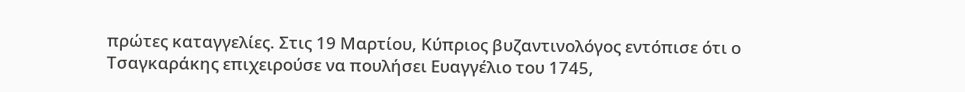πρώτες καταγγελίες. Στις 19 Μαρτίου, Κύπριος βυζαντινολόγος εντόπισε ότι ο Τσαγκαράκης επιχειρούσε να πουλήσει Ευαγγέλιο του 1745,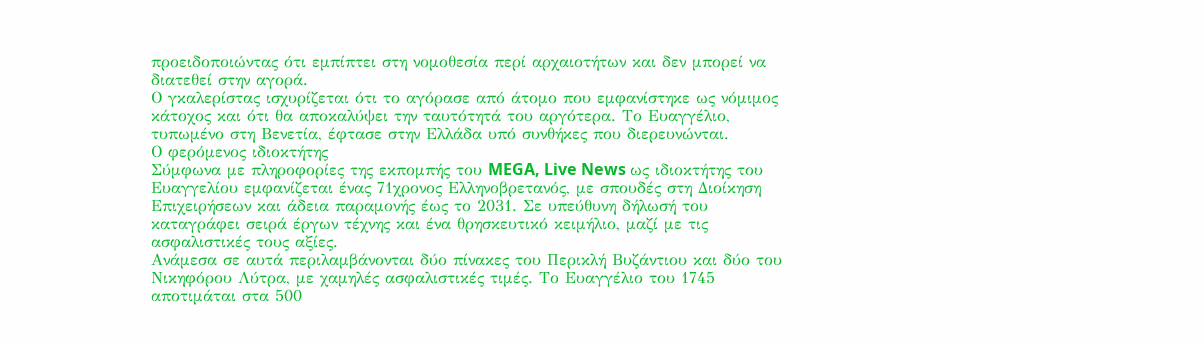προειδοποιώντας ότι εμπίπτει στη νομοθεσία περί αρχαιοτήτων και δεν μπορεί να διατεθεί στην αγορά.
Ο γκαλερίστας ισχυρίζεται ότι το αγόρασε από άτομο που εμφανίστηκε ως νόμιμος κάτοχος και ότι θα αποκαλύψει την ταυτότητά του αργότερα. Το Ευαγγέλιο, τυπωμένο στη Βενετία, έφτασε στην Ελλάδα υπό συνθήκες που διερευνώνται.
Ο φερόμενος ιδιοκτήτης
Σύμφωνα με πληροφορίες της εκπομπής του MEGA, Live News ως ιδιοκτήτης του Ευαγγελίου εμφανίζεται ένας 71χρονος Ελληνοβρετανός, με σπουδές στη Διοίκηση Επιχειρήσεων και άδεια παραμονής έως το 2031. Σε υπεύθυνη δήλωσή του καταγράφει σειρά έργων τέχνης και ένα θρησκευτικό κειμήλιο, μαζί με τις ασφαλιστικές τους αξίες.
Ανάμεσα σε αυτά περιλαμβάνονται δύο πίνακες του Περικλή Βυζάντιου και δύο του Νικηφόρου Λύτρα, με χαμηλές ασφαλιστικές τιμές. Το Ευαγγέλιο του 1745 αποτιμάται στα 500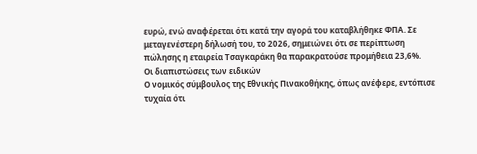ευρώ, ενώ αναφέρεται ότι κατά την αγορά του καταβλήθηκε ΦΠΑ. Σε μεταγενέστερη δήλωσή του, το 2026, σημειώνει ότι σε περίπτωση πώλησης η εταιρεία Τσαγκαράκη θα παρακρατούσε προμήθεια 23,6%.
Οι διαπιστώσεις των ειδικών
Ο νομικός σύμβουλος της Εθνικής Πινακοθήκης, όπως ανέφερε, εντόπισε τυχαία ότι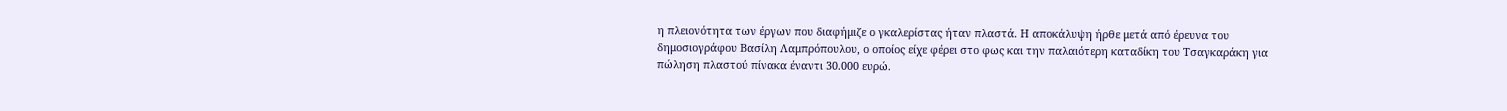η πλειονότητα των έργων που διαφήμιζε ο γκαλερίστας ήταν πλαστά. Η αποκάλυψη ήρθε μετά από έρευνα του δημοσιογράφου Βασίλη Λαμπρόπουλου, ο οποίος είχε φέρει στο φως και την παλαιότερη καταδίκη του Τσαγκαράκη για πώληση πλαστού πίνακα έναντι 30.000 ευρώ.